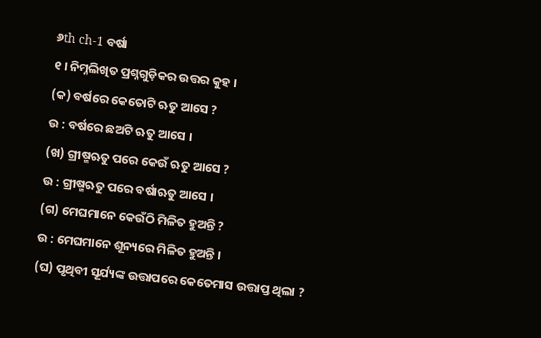୬th ch-1 ବର୍ଷା
୧ । ନିମ୍ନଲିଖିତ ପ୍ରଶ୍ନଗୁଡ଼ିକର ଉତ୍ତର କୁହ ।
(କ) ବର୍ଷରେ କେତୋଟି ଋତୁ ଆସେ ?
ଉ : ବର୍ଷରେ ଛଅଟି ଋତୁ ଆସେ ।
(ଖ) ଗ୍ରୀଷ୍ମଋତୁ ପରେ କେଉଁ ଋତୁ ଆସେ ?
ଉ : ଗ୍ରୀଷ୍ମଋତୁ ପରେ ବର୍ଷାଋତୁ ଆସେ ।
(ଗ) ମେଘମାନେ କେଉଁଠି ମିଳିତ ହୁଅନ୍ତି ?
ଉ : ମେଘମାନେ ଶୂନ୍ୟରେ ମିଳିତ ହୁଅନ୍ତି ।
(ଘ) ପୃଥିବୀ ସୂର୍ଯ୍ୟଙ୍କ ଉତ୍ତାପରେ କେତେମାସ ଉତ୍ତାପ୍ତ ଥିଲା ?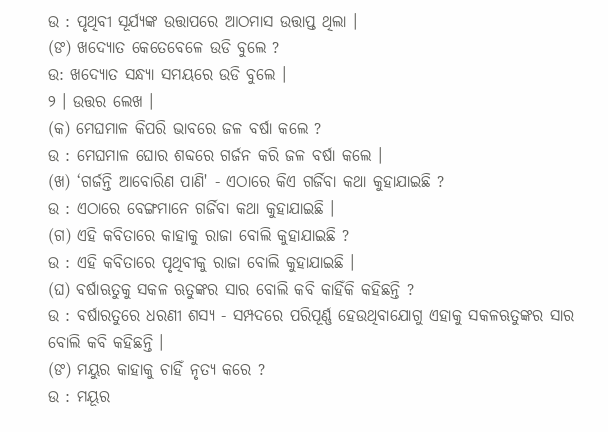ଉ : ପୃଥିବୀ ସୂର୍ଯ୍ୟଙ୍କ ଉତ୍ତାପରେ ଆଠମାସ ଉତ୍ତାପ୍ତ ଥିଲା ।
(ଙ) ଖଦ୍ୟୋତ କେତେବେଳେ ଉଡି ବୁଲେ ?
ଉ: ଖଦ୍ୟୋତ ସନ୍ଧ୍ୟା ସମୟରେ ଉଡି ବୁଲେ ।
୨ । ଉତ୍ତର ଲେଖ ।
(କ) ମେଘମାଳ କିପରି ଭାବରେ ଜଳ ବର୍ଷା କଲେ ?
ଉ : ମେଘମାଳ ଘୋର ଶବ୍ଦରେ ଗର୍ଜନ କରି ଜଳ ବର୍ଷା କଲେ ।
(ଖ) ‘ଗର୍ଜନ୍ତି ଆବୋରିଣ ପାଣି' - ଏଠାରେ କିଏ ଗର୍ଜିବା କଥା କୁହାଯାଇଛି ?
ଉ : ଏଠାରେ ବେଙ୍ଗମାନେ ଗର୍ଜିବା କଥା କୁହାଯାଇଛି ।
(ଗ) ଏହି କବିତାରେ କାହାକୁ ରାଜା ବୋଲି କୁହାଯାଇଛି ?
ଉ : ଏହି କବିତାରେ ପୃଥିବୀକୁ ରାଜା ବୋଲି କୁହାଯାଇଛି ।
(ଘ) ବର୍ଷାଋତୁକୁ ସକଳ ଋତୁଙ୍କର ସାର ବୋଲି କବି କାହିଁକି କହିଛନ୍ତି ?
ଉ : ବର୍ଷାରତୁରେ ଧରଣୀ ଶସ୍ୟ - ସମ୍ପଦରେ ପରିପୂର୍ଣ୍ଣ ହେଉଥିବାଯୋଗୁ ଏହାକୁ ସକଳଋତୁଙ୍କର ସାର ବୋଲି କବି କହିଛନ୍ତି ।
(ଙ) ମୟୁର କାହାକୁ ଚାହିଁ ନୃତ୍ୟ କରେ ?
ଉ : ମୟୂର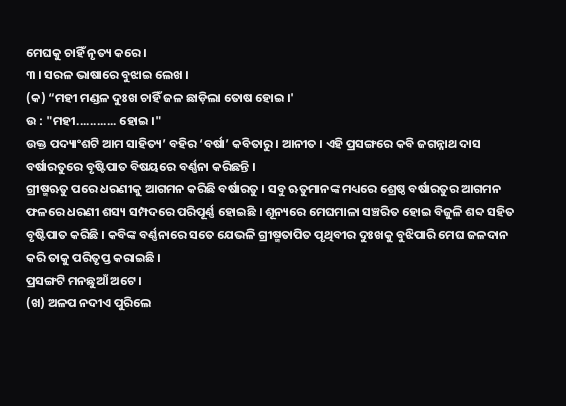ମେଘକୁ ଚାହିଁ ନୃତ୍ୟ କରେ ।
୩ । ସରଳ ଭାଷାରେ ବୁଝାଇ ଲେଖ ।
(କ) “ମହୀ ମଣ୍ଡଳ ଦୁଃଖ ଚାହିଁ ଜଳ ଛାଡ଼ିଲା ତୋଷ ହୋଇ ।'
ଉ : "ମହୀ............ ହୋଇ ।"
ଉକ୍ତ ପଦ୍ୟାଂଶଟି ଆମ ସାହିତ୍ୟ’ ବହିର ‘ବର୍ଷା’ କବିତାରୁ । ଆନୀତ । ଏହି ପ୍ରସଙ୍ଗରେ କବି ଜଗନ୍ନାଥ ଦାସ ବର୍ଷାରତୁରେ ବୃଷ୍ଟିପାତ ବିଷୟରେ ବର୍ଣ୍ଣନା କରିଛନ୍ତି ।
ଗ୍ରୀଷ୍ମଋତୁ ପରେ ଧରଣୀକୁ ଆଗମନ କରିଛି ବର୍ଷାରତୁ । ସବୁ ଋତୁମାନଙ୍କ ମଧ୍ୟରେ ଶ୍ରେଷ୍ଠ ବର୍ଷାରତୁର ଆଗମନ ଫଳରେ ଧରଣୀ ଶସ୍ୟ ସମ୍ପଦରେ ପରିପୂର୍ଣ୍ଣ ହୋଇଛି । ଶୂନ୍ୟରେ ମେଘମାଳା ସଞ୍ଚରିତ ହୋଇ ବିଜୁଳି ଶବ୍ଦ ସହିତ ବୃଷ୍ଟିପାତ କରିଛି । କବିଙ୍କ ବର୍ଣ୍ଣନାରେ ସତେ ଯେଭଳି ଗ୍ରୀଷ୍ମତାପିତ ପୃଥିବୀର ଦୁଃଖକୁ ବୁଝିପାରି ମେଘ ଜଳଦାନ କରି ତାକୁ ପରିତୃପ୍ତ କରାଇଛି ।
ପ୍ରସଙ୍ଗଟି ମନଛୁଆଁ ଅଟେ ।
(ଖ) ଅଳପ ନଦୀଏ ପୁରିଲେ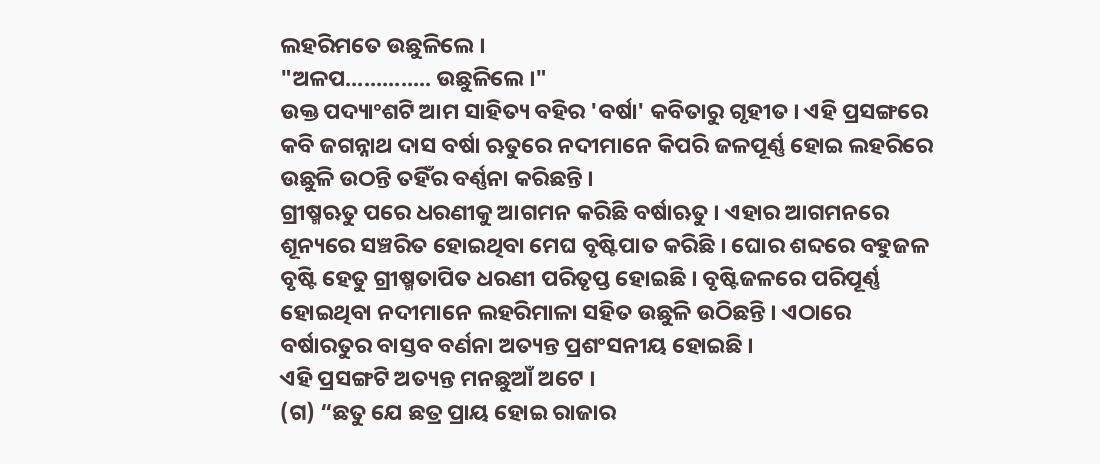ଲହରିମତେ ଉଛୁଳିଲେ ।
"ଅଳପ.............. ଉଛୁଳିଲେ ।"
ଉକ୍ତ ପଦ୍ୟାଂଶଟି ଆମ ସାହିତ୍ୟ ବହିର 'ବର୍ଷା' କବିତାରୁ ଗୃହୀତ । ଏହି ପ୍ରସଙ୍ଗରେ କବି ଜଗନ୍ନାଥ ଦାସ ବର୍ଷା ଋତୁରେ ନଦୀମାନେ କିପରି ଜଳପୂର୍ଣ୍ଣ ହୋଇ ଲହରିରେ ଉଛୁଳି ଉଠନ୍ତି ତହିଁର ବର୍ଣ୍ଣନା କରିଛନ୍ତି ।
ଗ୍ରୀଷ୍ମଋତୁ ପରେ ଧରଣୀକୁ ଆଗମନ କରିଛି ବର୍ଷାଋତୁ । ଏହାର ଆଗମନରେ ଶୂନ୍ୟରେ ସଞ୍ଚରିତ ହୋଇଥିବା ମେଘ ବୃଷ୍ଟିପାତ କରିଛି । ଘୋର ଶବ୍ଦରେ ବହୁଜଳ ବୃଷ୍ଟି ହେତୁ ଗ୍ରୀଷ୍ମତାପିତ ଧରଣୀ ପରିତୃପ୍ତ ହୋଇଛି । ବୃଷ୍ଟିଜଳରେ ପରିପୂର୍ଣ୍ଣ ହୋଇଥିବା ନଦୀମାନେ ଲହରିମାଳା ସହିତ ଉଛୁଳି ଉଠିଛନ୍ତି । ଏଠାରେ ବର୍ଷାରତୁର ବାସ୍ତବ ବର୍ଣନା ଅତ୍ୟନ୍ତ ପ୍ରଶଂସନୀୟ ହୋଇଛି ।
ଏହି ପ୍ରସଙ୍ଗଟି ଅତ୍ୟନ୍ତ ମନଛୁଆଁ ଅଟେ ।
(ଗ) “ଛତୁ ଯେ ଛତ୍ର ପ୍ରାୟ ହୋଇ ରାଜାର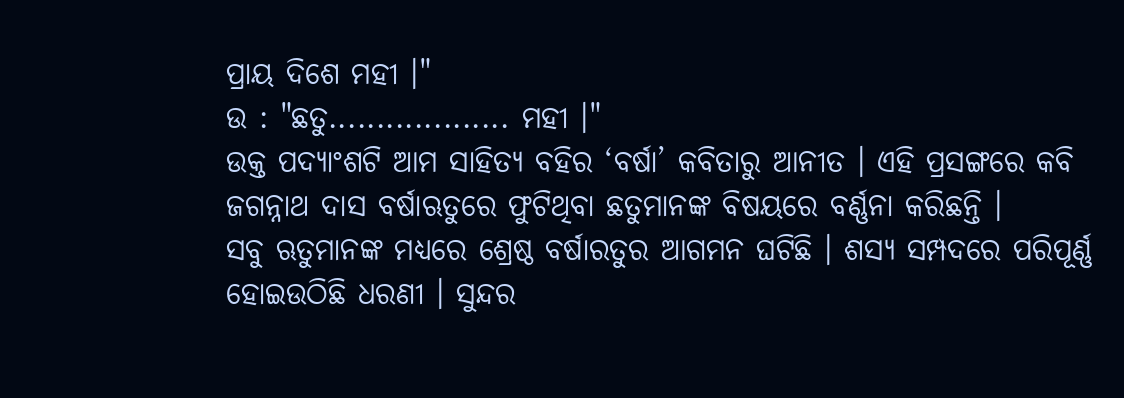ପ୍ରାୟ ଦିଶେ ମହୀ ।"
ଉ : "ଛତୁ................... ମହୀ ।"
ଉକ୍ତ ପଦ୍ୟାଂଶଟି ଆମ ସାହିତ୍ୟ ବହିର ‘ବର୍ଷା’ କବିତାରୁ ଆନୀତ । ଏହି ପ୍ରସଙ୍ଗରେ କବି ଜଗନ୍ନାଥ ଦାସ ବର୍ଷାଋତୁରେ ଫୁଟିଥିବା ଛତୁମାନଙ୍କ ବିଷୟରେ ବର୍ଣ୍ଣନା କରିଛନ୍ତି ।
ସବୁ ଋତୁମାନଙ୍କ ମଧ୍ୟରେ ଶ୍ରେଷ୍ଠ ବର୍ଷାରତୁର ଆଗମନ ଘଟିଛି । ଶସ୍ୟ ସମ୍ପଦରେ ପରିପୂର୍ଣ୍ଣ ହୋଇଉଠିଛି ଧରଣୀ । ସୁନ୍ଦର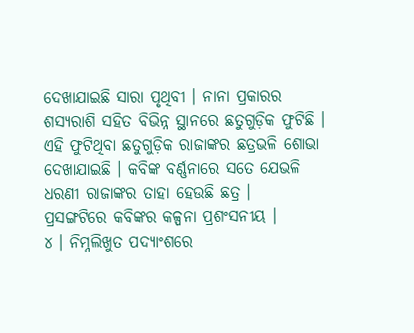ଦେଖାଯାଇଛି ସାରା ପୃଥିବୀ । ନାନା ପ୍ରକାରର ଶସ୍ୟରାଶି ସହିତ ବିଭିନ୍ନ ସ୍ଥାନରେ ଛତୁଗୁଡ଼ିକ ଫୁଟିଛି । ଏହି ଫୁଟିଥିବା ଛତୁଗୁଡ଼ିକ ରାଜାଙ୍କର ଛତ୍ରଭଳି ଶୋଭା ଦେଖାଯାଇଛି । କବିଙ୍କ ବର୍ଣ୍ଣନାରେ ସତେ ଯେଭଳି ଧରଣୀ ରାଜାଙ୍କର ତାହା ହେଉଛି ଛତ୍ର ।
ପ୍ରସଙ୍ଗଟିରେ କବିଙ୍କର କଳ୍ପନା ପ୍ରଶଂସନୀୟ ।
୪ । ନିମ୍ନଲିଖୁତ ପଦ୍ୟାଂଶରେ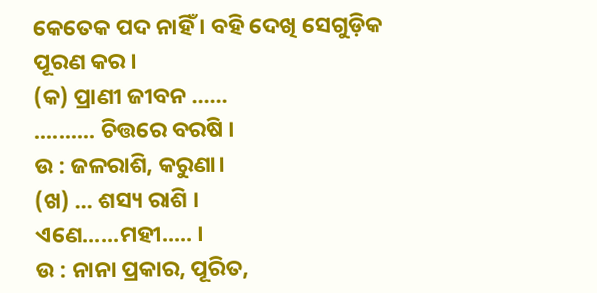କେତେକ ପଦ ନାହିଁ । ବହି ଦେଖି ସେଗୁଡ଼ିକ ପୂରଣ କର ।
(କ) ପ୍ରାଣୀ ଜୀବନ ......
.......... ଚିତ୍ତରେ ବରଷି ।
ଉ : ଜଳରାଶି, କରୁଣା।
(ଖ) ... ଶସ୍ୟ ରାଶି ।
ଏଣେ......ମହୀ..... ।
ଉ : ନାନା ପ୍ରକାର, ପୂରିତ,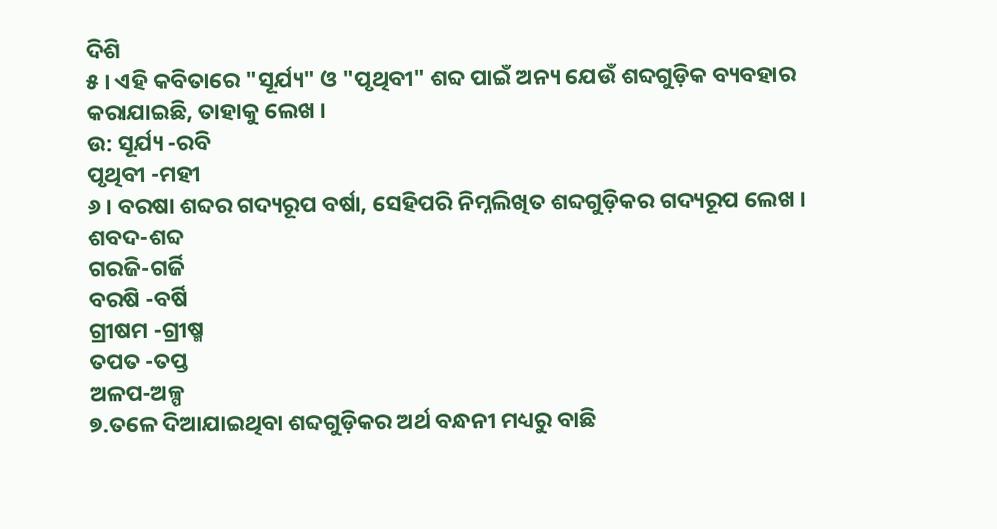ଦିଶି
୫ । ଏହି କବିତାରେ "ସୂର୍ଯ୍ୟ" ଓ "ପୃଥିବୀ" ଶବ୍ଦ ପାଇଁ ଅନ୍ୟ ଯେଉଁ ଶବ୍ଦଗୁଡ଼ିକ ବ୍ୟବହାର କରାଯାଇଛି, ତାହାକୁ ଲେଖ ।
ଉ: ସୂର୍ଯ୍ୟ -ରବି
ପୃଥିବୀ -ମହୀ
୬ । ବରଷା ଶବ୍ଦର ଗଦ୍ୟରୂପ ବର୍ଷା, ସେହିପରି ନିମ୍ନଲିଖିତ ଶବ୍ଦଗୁଡ଼ିକର ଗଦ୍ୟରୂପ ଲେଖ ।
ଶବଦ-ଶବ୍ଦ
ଗରଜି-ଗର୍ଜି
ବରଷି -ବର୍ଷି
ଗ୍ରୀଷମ -ଗ୍ରୀଷ୍ମ
ତପତ -ତପ୍ତ
ଅଳପ-ଅଳ୍ପ
୭.ତଳେ ଦିଆଯାଇଥିବା ଶବ୍ଦଗୁଡ଼ିକର ଅର୍ଥ ବନ୍ଧନୀ ମଧ୍ୟରୁ ବାଛି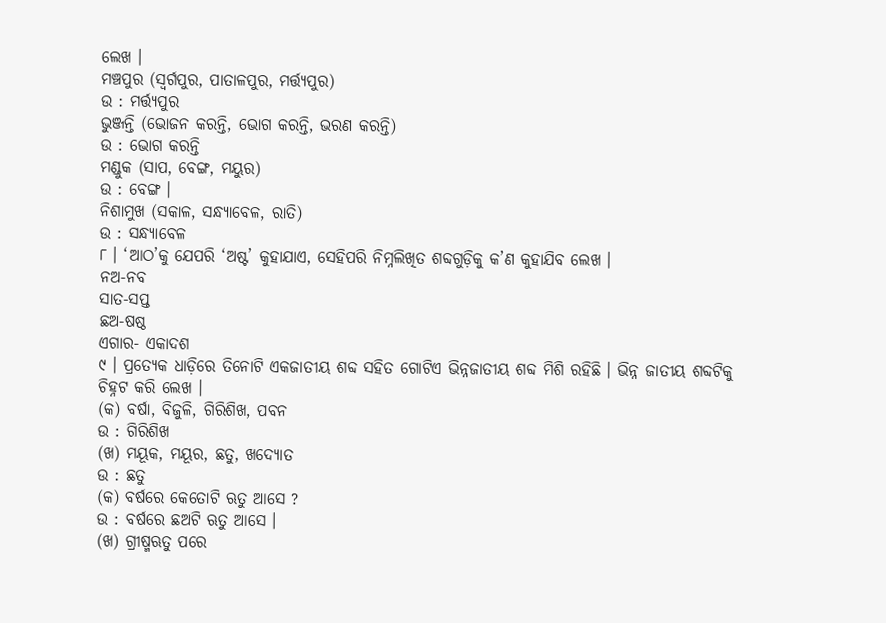ଲେଖ ।
ମଞ୍ଚପୁର (ସ୍ଵର୍ଗପୁର, ପାତାଳପୁର, ମର୍ତ୍ତ୍ୟପୁର)
ଉ : ମର୍ତ୍ତ୍ୟପୁର
ଭୁଞ୍ଜନ୍ତି (ଭୋଜନ କରନ୍ତି, ଭୋଗ କରନ୍ତି, ଭରଣ କରନ୍ତି)
ଉ : ଭୋଗ କରନ୍ତି
ମଣ୍ଡୁକ (ସାପ, ବେଙ୍ଗ, ମୟୁର)
ଉ : ବେଙ୍ଗ ।
ନିଶାମୁଖ (ସକାଳ, ସନ୍ଧ୍ୟାବେଳ, ରାତି)
ଉ : ସନ୍ଧ୍ୟାବେଳ
୮ । ‘ଆଠ’କୁ ଯେପରି ‘ଅଷ୍ଟ’ କୁହାଯାଏ, ସେହିପରି ନିମ୍ନଲିଖିତ ଶବ୍ଦଗୁଡ଼ିକୁ କ’ଣ କୁହାଯିବ ଲେଖ ।
ନଅ-ନବ
ସାତ-ସପ୍ତ
ଛଅ-ଷଷ୍ଠ
ଏଗାର- ଏକାଦଶ
୯ । ପ୍ରତ୍ୟେକ ଧାଡ଼ିରେ ତିନୋଟି ଏକଜାତୀୟ ଶବ୍ଦ ସହିତ ଗୋଟିଏ ଭିନ୍ନଜାତୀୟ ଶବ୍ଦ ମିଶି ରହିଛି । ଭିନ୍ନ ଜାତୀୟ ଶବ୍ଦଟିକୁ ଚିହ୍ନଟ କରି ଲେଖ ।
(କ) ବର୍ଷା, ବିଜୁଳି, ଗିରିଶିଖ, ପବନ
ଉ : ଗିରିଶିଖ
(ଖ) ମୟୂକ, ମୟୂର, ଛତୁ, ଖଦ୍ୟୋତ
ଉ : ଛତୁ
(କ) ବର୍ଷରେ କେତୋଟି ଋତୁ ଆସେ ?
ଉ : ବର୍ଷରେ ଛଅଟି ଋତୁ ଆସେ ।
(ଖ) ଗ୍ରୀଷ୍ମଋତୁ ପରେ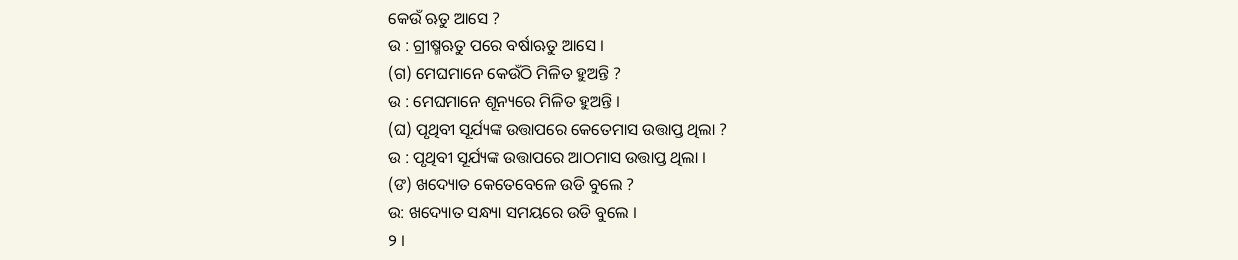କେଉଁ ଋତୁ ଆସେ ?
ଉ : ଗ୍ରୀଷ୍ମଋତୁ ପରେ ବର୍ଷାଋତୁ ଆସେ ।
(ଗ) ମେଘମାନେ କେଉଁଠି ମିଳିତ ହୁଅନ୍ତି ?
ଉ : ମେଘମାନେ ଶୂନ୍ୟରେ ମିଳିତ ହୁଅନ୍ତି ।
(ଘ) ପୃଥିବୀ ସୂର୍ଯ୍ୟଙ୍କ ଉତ୍ତାପରେ କେତେମାସ ଉତ୍ତାପ୍ତ ଥିଲା ?
ଉ : ପୃଥିବୀ ସୂର୍ଯ୍ୟଙ୍କ ଉତ୍ତାପରେ ଆଠମାସ ଉତ୍ତାପ୍ତ ଥିଲା ।
(ଙ) ଖଦ୍ୟୋତ କେତେବେଳେ ଉଡି ବୁଲେ ?
ଉ: ଖଦ୍ୟୋତ ସନ୍ଧ୍ୟା ସମୟରେ ଉଡି ବୁଲେ ।
୨ ।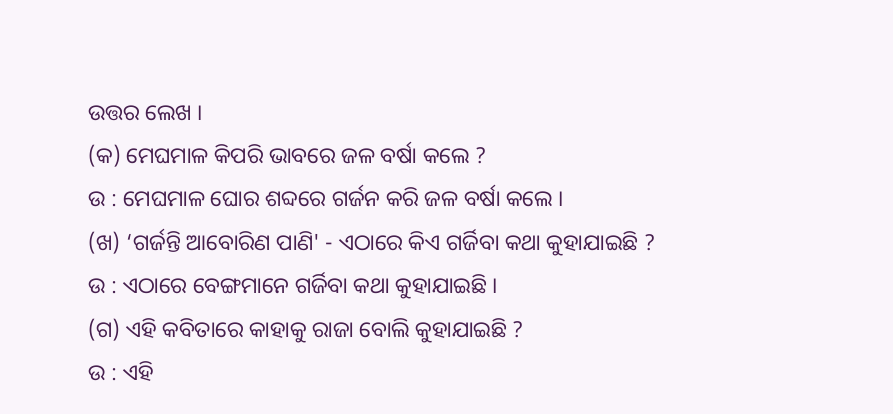ଉତ୍ତର ଲେଖ ।
(କ) ମେଘମାଳ କିପରି ଭାବରେ ଜଳ ବର୍ଷା କଲେ ?
ଉ : ମେଘମାଳ ଘୋର ଶବ୍ଦରେ ଗର୍ଜନ କରି ଜଳ ବର୍ଷା କଲେ ।
(ଖ) ‘ଗର୍ଜନ୍ତି ଆବୋରିଣ ପାଣି' - ଏଠାରେ କିଏ ଗର୍ଜିବା କଥା କୁହାଯାଇଛି ?
ଉ : ଏଠାରେ ବେଙ୍ଗମାନେ ଗର୍ଜିବା କଥା କୁହାଯାଇଛି ।
(ଗ) ଏହି କବିତାରେ କାହାକୁ ରାଜା ବୋଲି କୁହାଯାଇଛି ?
ଉ : ଏହି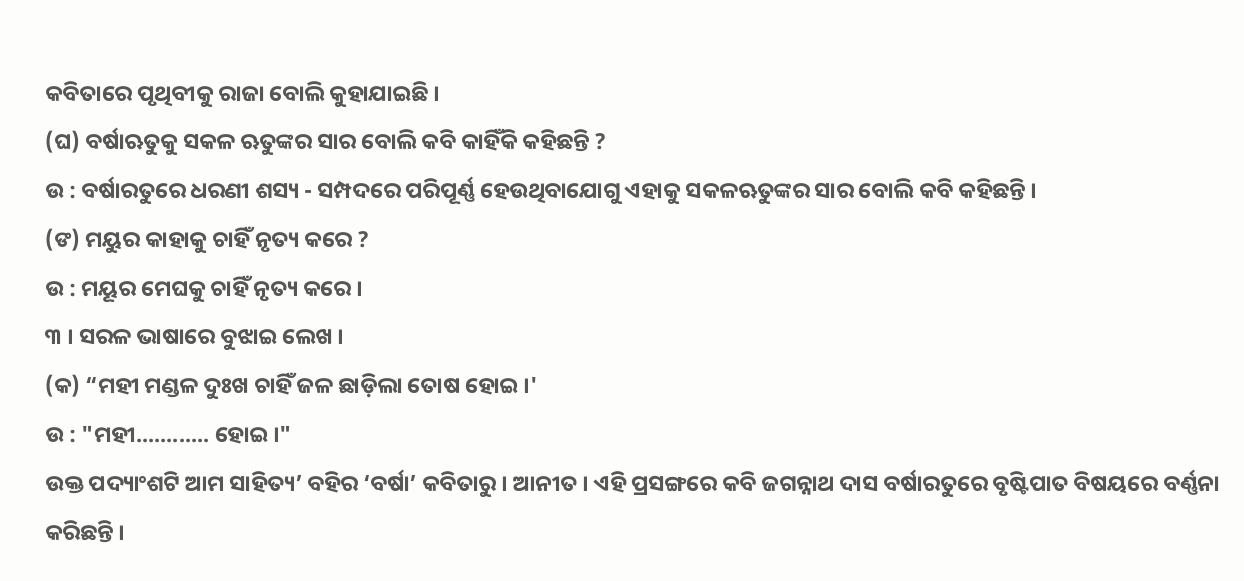କବିତାରେ ପୃଥିବୀକୁ ରାଜା ବୋଲି କୁହାଯାଇଛି ।
(ଘ) ବର୍ଷାଋତୁକୁ ସକଳ ଋତୁଙ୍କର ସାର ବୋଲି କବି କାହିଁକି କହିଛନ୍ତି ?
ଉ : ବର୍ଷାରତୁରେ ଧରଣୀ ଶସ୍ୟ - ସମ୍ପଦରେ ପରିପୂର୍ଣ୍ଣ ହେଉଥିବାଯୋଗୁ ଏହାକୁ ସକଳଋତୁଙ୍କର ସାର ବୋଲି କବି କହିଛନ୍ତି ।
(ଙ) ମୟୁର କାହାକୁ ଚାହିଁ ନୃତ୍ୟ କରେ ?
ଉ : ମୟୂର ମେଘକୁ ଚାହିଁ ନୃତ୍ୟ କରେ ।
୩ । ସରଳ ଭାଷାରେ ବୁଝାଇ ଲେଖ ।
(କ) “ମହୀ ମଣ୍ଡଳ ଦୁଃଖ ଚାହିଁ ଜଳ ଛାଡ଼ିଲା ତୋଷ ହୋଇ ।'
ଉ : "ମହୀ............ ହୋଇ ।"
ଉକ୍ତ ପଦ୍ୟାଂଶଟି ଆମ ସାହିତ୍ୟ’ ବହିର ‘ବର୍ଷା’ କବିତାରୁ । ଆନୀତ । ଏହି ପ୍ରସଙ୍ଗରେ କବି ଜଗନ୍ନାଥ ଦାସ ବର୍ଷାରତୁରେ ବୃଷ୍ଟିପାତ ବିଷୟରେ ବର୍ଣ୍ଣନା କରିଛନ୍ତି ।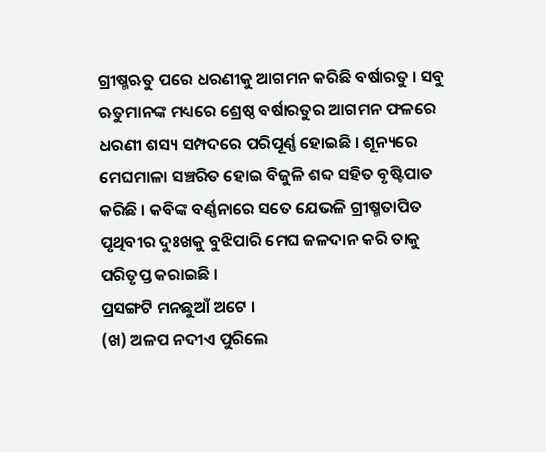ଗ୍ରୀଷ୍ମଋତୁ ପରେ ଧରଣୀକୁ ଆଗମନ କରିଛି ବର୍ଷାରତୁ । ସବୁ ଋତୁମାନଙ୍କ ମଧ୍ୟରେ ଶ୍ରେଷ୍ଠ ବର୍ଷାରତୁର ଆଗମନ ଫଳରେ ଧରଣୀ ଶସ୍ୟ ସମ୍ପଦରେ ପରିପୂର୍ଣ୍ଣ ହୋଇଛି । ଶୂନ୍ୟରେ ମେଘମାଳା ସଞ୍ଚରିତ ହୋଇ ବିଜୁଳି ଶବ୍ଦ ସହିତ ବୃଷ୍ଟିପାତ କରିଛି । କବିଙ୍କ ବର୍ଣ୍ଣନାରେ ସତେ ଯେଭଳି ଗ୍ରୀଷ୍ମତାପିତ ପୃଥିବୀର ଦୁଃଖକୁ ବୁଝିପାରି ମେଘ ଜଳଦାନ କରି ତାକୁ ପରିତୃପ୍ତ କରାଇଛି ।
ପ୍ରସଙ୍ଗଟି ମନଛୁଆଁ ଅଟେ ।
(ଖ) ଅଳପ ନଦୀଏ ପୁରିଲେ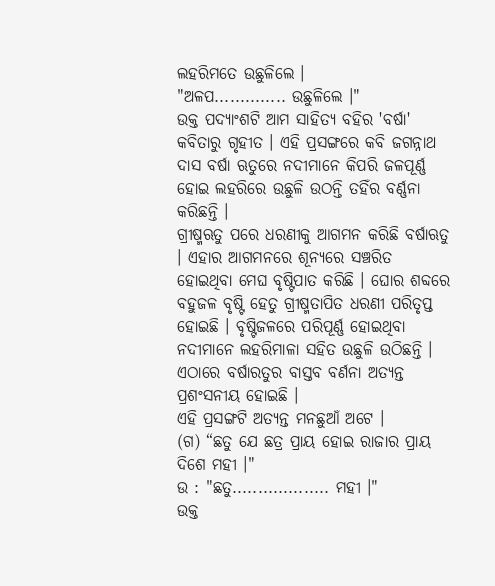ଲହରିମତେ ଉଛୁଳିଲେ ।
"ଅଳପ.............. ଉଛୁଳିଲେ ।"
ଉକ୍ତ ପଦ୍ୟାଂଶଟି ଆମ ସାହିତ୍ୟ ବହିର 'ବର୍ଷା' କବିତାରୁ ଗୃହୀତ । ଏହି ପ୍ରସଙ୍ଗରେ କବି ଜଗନ୍ନାଥ ଦାସ ବର୍ଷା ଋତୁରେ ନଦୀମାନେ କିପରି ଜଳପୂର୍ଣ୍ଣ ହୋଇ ଲହରିରେ ଉଛୁଳି ଉଠନ୍ତି ତହିଁର ବର୍ଣ୍ଣନା କରିଛନ୍ତି ।
ଗ୍ରୀଷ୍ମଋତୁ ପରେ ଧରଣୀକୁ ଆଗମନ କରିଛି ବର୍ଷାଋତୁ । ଏହାର ଆଗମନରେ ଶୂନ୍ୟରେ ସଞ୍ଚରିତ ହୋଇଥିବା ମେଘ ବୃଷ୍ଟିପାତ କରିଛି । ଘୋର ଶବ୍ଦରେ ବହୁଜଳ ବୃଷ୍ଟି ହେତୁ ଗ୍ରୀଷ୍ମତାପିତ ଧରଣୀ ପରିତୃପ୍ତ ହୋଇଛି । ବୃଷ୍ଟିଜଳରେ ପରିପୂର୍ଣ୍ଣ ହୋଇଥିବା ନଦୀମାନେ ଲହରିମାଳା ସହିତ ଉଛୁଳି ଉଠିଛନ୍ତି । ଏଠାରେ ବର୍ଷାରତୁର ବାସ୍ତବ ବର୍ଣନା ଅତ୍ୟନ୍ତ ପ୍ରଶଂସନୀୟ ହୋଇଛି ।
ଏହି ପ୍ରସଙ୍ଗଟି ଅତ୍ୟନ୍ତ ମନଛୁଆଁ ଅଟେ ।
(ଗ) “ଛତୁ ଯେ ଛତ୍ର ପ୍ରାୟ ହୋଇ ରାଜାର ପ୍ରାୟ ଦିଶେ ମହୀ ।"
ଉ : "ଛତୁ................... ମହୀ ।"
ଉକ୍ତ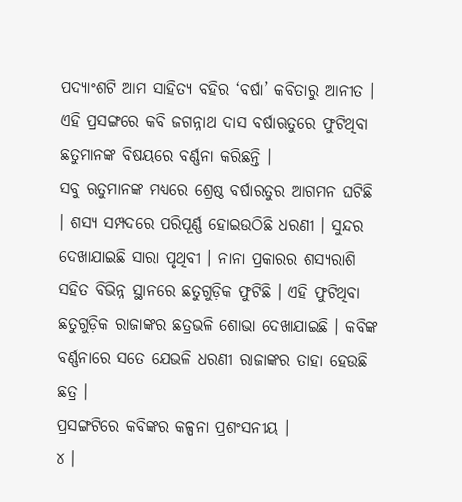ପଦ୍ୟାଂଶଟି ଆମ ସାହିତ୍ୟ ବହିର ‘ବର୍ଷା’ କବିତାରୁ ଆନୀତ । ଏହି ପ୍ରସଙ୍ଗରେ କବି ଜଗନ୍ନାଥ ଦାସ ବର୍ଷାଋତୁରେ ଫୁଟିଥିବା ଛତୁମାନଙ୍କ ବିଷୟରେ ବର୍ଣ୍ଣନା କରିଛନ୍ତି ।
ସବୁ ଋତୁମାନଙ୍କ ମଧ୍ୟରେ ଶ୍ରେଷ୍ଠ ବର୍ଷାରତୁର ଆଗମନ ଘଟିଛି । ଶସ୍ୟ ସମ୍ପଦରେ ପରିପୂର୍ଣ୍ଣ ହୋଇଉଠିଛି ଧରଣୀ । ସୁନ୍ଦର ଦେଖାଯାଇଛି ସାରା ପୃଥିବୀ । ନାନା ପ୍ରକାରର ଶସ୍ୟରାଶି ସହିତ ବିଭିନ୍ନ ସ୍ଥାନରେ ଛତୁଗୁଡ଼ିକ ଫୁଟିଛି । ଏହି ଫୁଟିଥିବା ଛତୁଗୁଡ଼ିକ ରାଜାଙ୍କର ଛତ୍ରଭଳି ଶୋଭା ଦେଖାଯାଇଛି । କବିଙ୍କ ବର୍ଣ୍ଣନାରେ ସତେ ଯେଭଳି ଧରଣୀ ରାଜାଙ୍କର ତାହା ହେଉଛି ଛତ୍ର ।
ପ୍ରସଙ୍ଗଟିରେ କବିଙ୍କର କଳ୍ପନା ପ୍ରଶଂସନୀୟ ।
୪ ।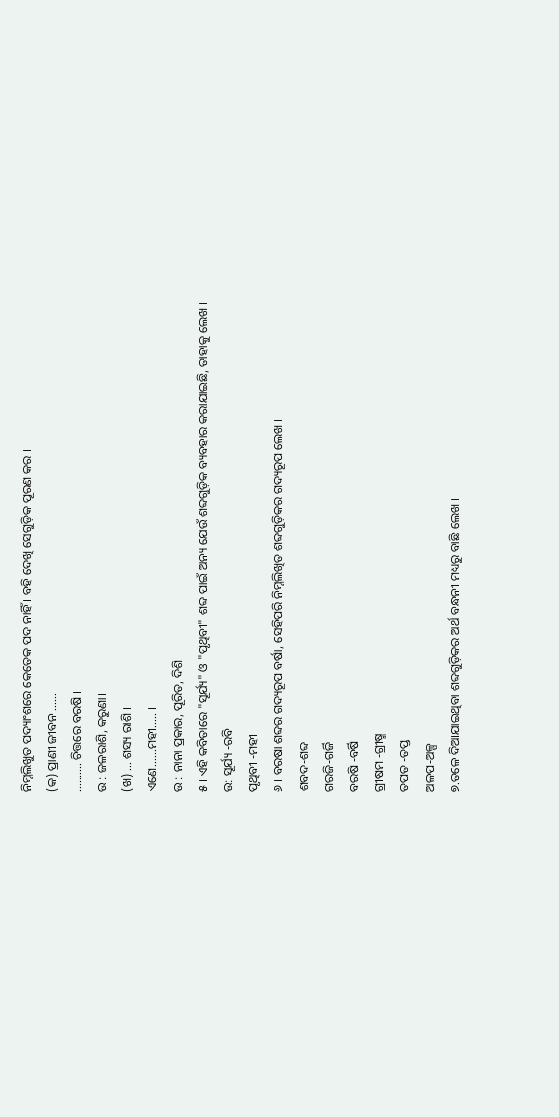ନିମ୍ନଲିଖୁତ ପଦ୍ୟାଂଶରେ କେତେକ ପଦ ନାହିଁ । ବହି ଦେଖି ସେଗୁଡ଼ିକ ପୂରଣ କର ।
(କ) ପ୍ରାଣୀ ଜୀବନ ......
.......... ଚିତ୍ତରେ ବରଷି ।
ଉ : ଜଳରାଶି, କରୁଣା।
(ଖ) ... ଶସ୍ୟ ରାଶି ।
ଏଣେ......ମହୀ..... ।
ଉ : ନାନା ପ୍ରକାର, ପୂରିତ, ଦିଶି
୫ । ଏହି କବିତାରେ "ସୂର୍ଯ୍ୟ" ଓ "ପୃଥିବୀ" ଶବ୍ଦ ପାଇଁ ଅନ୍ୟ ଯେଉଁ ଶବ୍ଦଗୁଡ଼ିକ ବ୍ୟବହାର କରାଯାଇଛି, ତାହାକୁ ଲେଖ ।
ଉ: ସୂର୍ଯ୍ୟ -ରବି
ପୃଥିବୀ -ମହୀ
୬ । ବରଷା ଶବ୍ଦର ଗଦ୍ୟରୂପ ବର୍ଷା, ସେହିପରି ନିମ୍ନଲିଖିତ ଶବ୍ଦଗୁଡ଼ିକର ଗଦ୍ୟରୂପ ଲେଖ ।
ଶବଦ-ଶବ୍ଦ
ଗରଜି-ଗର୍ଜି
ବରଷି -ବର୍ଷି
ଗ୍ରୀଷମ -ଗ୍ରୀଷ୍ମ
ତପତ -ତପ୍ତ
ଅଳପ-ଅଳ୍ପ
୭.ତଳେ ଦିଆଯାଇଥିବା ଶବ୍ଦଗୁଡ଼ିକର ଅର୍ଥ ବନ୍ଧନୀ ମଧ୍ୟରୁ ବାଛି ଲେଖ ।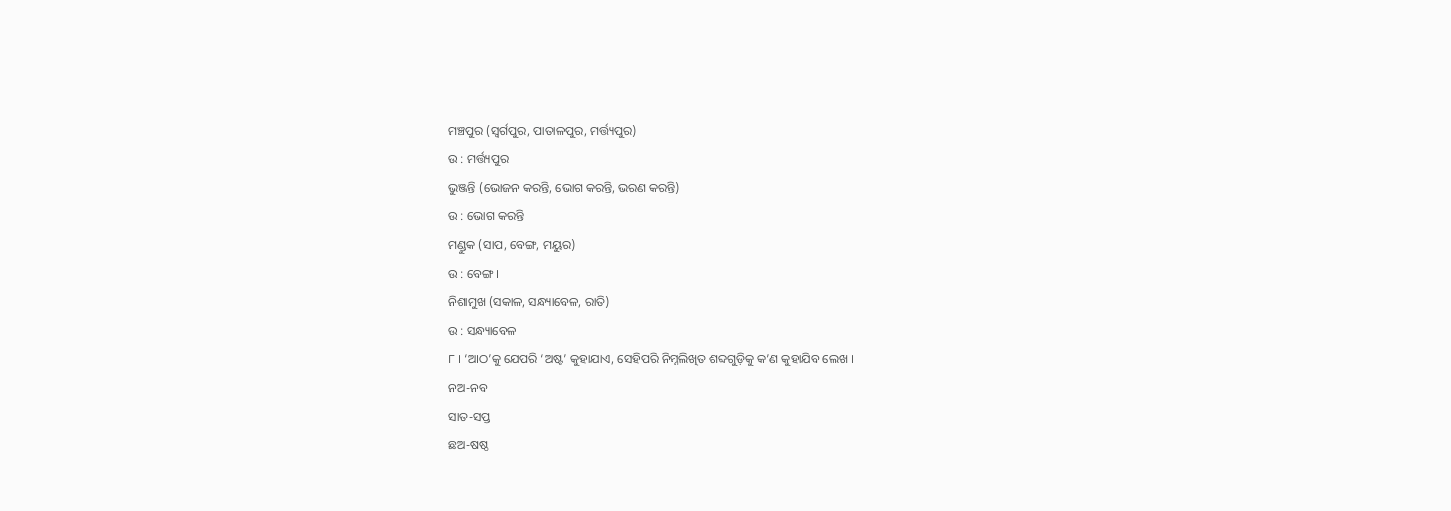ମଞ୍ଚପୁର (ସ୍ଵର୍ଗପୁର, ପାତାଳପୁର, ମର୍ତ୍ତ୍ୟପୁର)
ଉ : ମର୍ତ୍ତ୍ୟପୁର
ଭୁଞ୍ଜନ୍ତି (ଭୋଜନ କରନ୍ତି, ଭୋଗ କରନ୍ତି, ଭରଣ କରନ୍ତି)
ଉ : ଭୋଗ କରନ୍ତି
ମଣ୍ଡୁକ (ସାପ, ବେଙ୍ଗ, ମୟୁର)
ଉ : ବେଙ୍ଗ ।
ନିଶାମୁଖ (ସକାଳ, ସନ୍ଧ୍ୟାବେଳ, ରାତି)
ଉ : ସନ୍ଧ୍ୟାବେଳ
୮ । ‘ଆଠ’କୁ ଯେପରି ‘ଅଷ୍ଟ’ କୁହାଯାଏ, ସେହିପରି ନିମ୍ନଲିଖିତ ଶବ୍ଦଗୁଡ଼ିକୁ କ’ଣ କୁହାଯିବ ଲେଖ ।
ନଅ-ନବ
ସାତ-ସପ୍ତ
ଛଅ-ଷଷ୍ଠ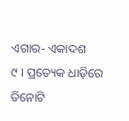ଏଗାର- ଏକାଦଶ
୯ । ପ୍ରତ୍ୟେକ ଧାଡ଼ିରେ ତିନୋଟି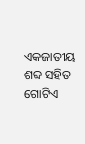ଏକଜାତୀୟ ଶବ୍ଦ ସହିତ ଗୋଟିଏ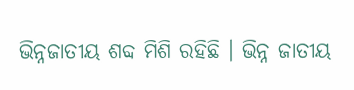ଭିନ୍ନଜାତୀୟ ଶବ୍ଦ ମିଶି ରହିଛି । ଭିନ୍ନ ଜାତୀୟ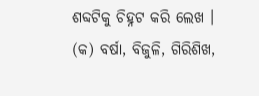ଶବ୍ଦଟିକୁ ଚିହ୍ନଟ କରି ଲେଖ ।
(କ) ବର୍ଷା, ବିଜୁଳି, ଗିରିଶିଖ,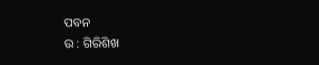ପବନ
ଉ : ଗିରିଶିଖ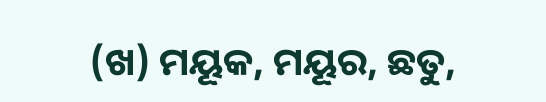(ଖ) ମୟୂକ, ମୟୂର, ଛତୁ,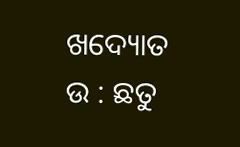ଖଦ୍ୟୋତ
ଉ : ଛତୁ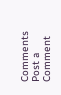Comments
Post a Comment